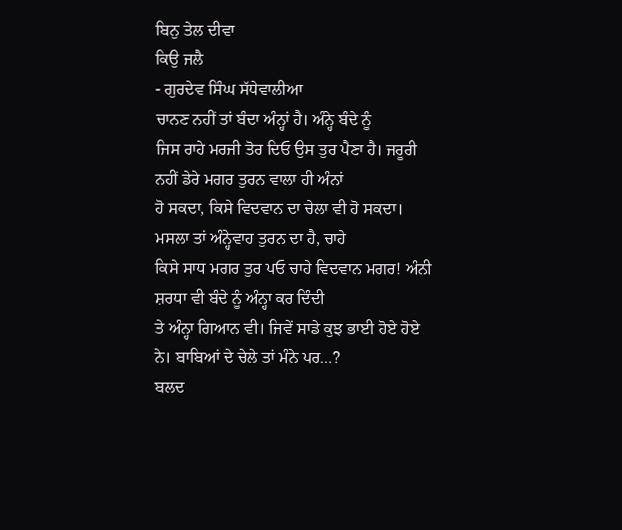ਬਿਨੁ ਤੇਲ ਦੀਵਾ
ਕਿਉ ਜਲੈ
- ਗੁਰਦੇਵ ਸਿੰਘ ਸੱਧੇਵਾਲੀਆ
ਚਾਨਣ ਨਹੀਂ ਤਾਂ ਬੰਦਾ ਅੰਨ੍ਹਾਂ ਹੈ। ਅੰਨ੍ਹੇ ਬੰਦੇ ਨੂੰ
ਜਿਸ ਰਾਹੇ ਮਰਜੀ ਤੋਰ ਦਿਓ ਉਸ ਤੁਰ ਪੈਣਾ ਹੈ। ਜਰੂਰੀ ਨਹੀਂ ਡੇਰੇ ਮਗਰ ਤੁਰਨ ਵਾਲਾ ਹੀ ਅੰਨਾਂ
ਹੋ ਸਕਦਾ, ਕਿਸੇ ਵਿਦਵਾਨ ਦਾ ਚੇਲਾ ਵੀ ਹੋ ਸਕਦਾ। ਮਸਲਾ ਤਾਂ ਅੰਨ੍ਹੇਵਾਹ ਤੁਰਨ ਦਾ ਹੈ, ਚਾਹੇ
ਕਿਸੇ ਸਾਧ ਮਗਰ ਤੁਰ ਪਓ ਚਾਹੇ ਵਿਦਵਾਨ ਮਗਰ! ਅੰਨੀ ਸ਼ਰਧਾ ਵੀ ਬੰਦੇ ਨੂੰ ਅੰਨ੍ਹਾ ਕਰ ਦਿੰਦੀ
ਤੇ ਅੰਨ੍ਹਾ ਗਿਆਨ ਵੀ। ਜਿਵੇਂ ਸਾਡੇ ਕੁਝ ਭਾਈ ਹੋਏ ਹੋਏ ਨੇ। ਬਾਬਿਆਂ ਦੇ ਚੇਲੇ ਤਾਂ ਮੰਨੇ ਪਰ…?
ਬਲਦ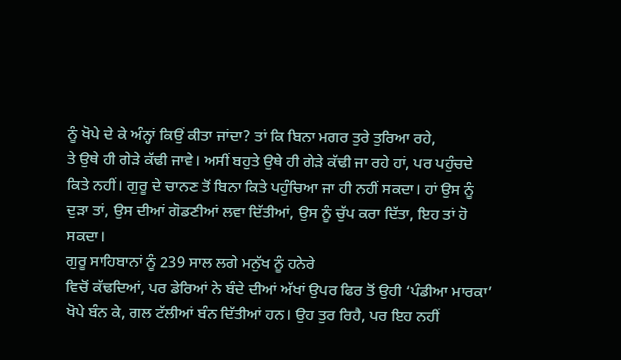ਨੂੰ ਖੋਪੇ ਦੇ ਕੇ ਅੰਨ੍ਹਾਂ ਕਿਉਂ ਕੀਤਾ ਜਾਂਦਾ? ਤਾਂ ਕਿ ਬਿਨਾ ਮਗਰ ਤੁਰੇ ਤੁਰਿਆ ਰਹੇ,
ਤੇ ਉਥੇ ਹੀ ਗੇੜੇ ਕੱਢੀ ਜਾਵੇ। ਅਸੀਂ ਬਹੁਤੇ ਉਥੇ ਹੀ ਗੇੜੇ ਕੱਢੀ ਜਾ ਰਹੇ ਹਾਂ, ਪਰ ਪਹੁੰਚਦੇ
ਕਿਤੇ ਨਹੀਂ। ਗੁਰੂ ਦੇ ਚਾਨਣ ਤੋਂ ਬਿਨਾ ਕਿਤੇ ਪਹੁੰਚਿਆ ਜਾ ਹੀ ਨਹੀਂ ਸਕਦਾ। ਹਾਂ ਉਸ ਨੂੰ
ਦੁੜਾ ਤਾਂ, ਉਸ ਦੀਆਂ ਗੋਡਣੀਆਂ ਲਵਾ ਦਿੱਤੀਆਂ, ਉਸ ਨੂੰ ਚੁੱਪ ਕਰਾ ਦਿੱਤਾ, ਇਹ ਤਾਂ ਹੋ ਸਕਦਾ।
ਗੁਰੂ ਸਾਹਿਬਾਨਾਂ ਨੂੰ 239 ਸਾਲ ਲਗੇ ਮਨੁੱਖ ਨੂੰ ਹਨੇਰੇ
ਵਿਚੋਂ ਕੱਢਦਿਆਂ, ਪਰ ਡੇਰਿਆਂ ਨੇ ਬੰਦੇ ਦੀਆਂ ਅੱਖਾਂ ਉਪਰ ਫਿਰ ਤੋਂ ਉਹੀ ‘ਪੰਡੀਆ ਮਾਰਕਾ’
ਖੋਪੇ ਬੰਨ ਕੇ, ਗਲ ਟੱਲੀਆਂ ਬੰਨ ਦਿੱਤੀਆਂ ਹਨ। ਉਹ ਤੁਰ ਰਿਹੈ, ਪਰ ਇਹ ਨਹੀਂ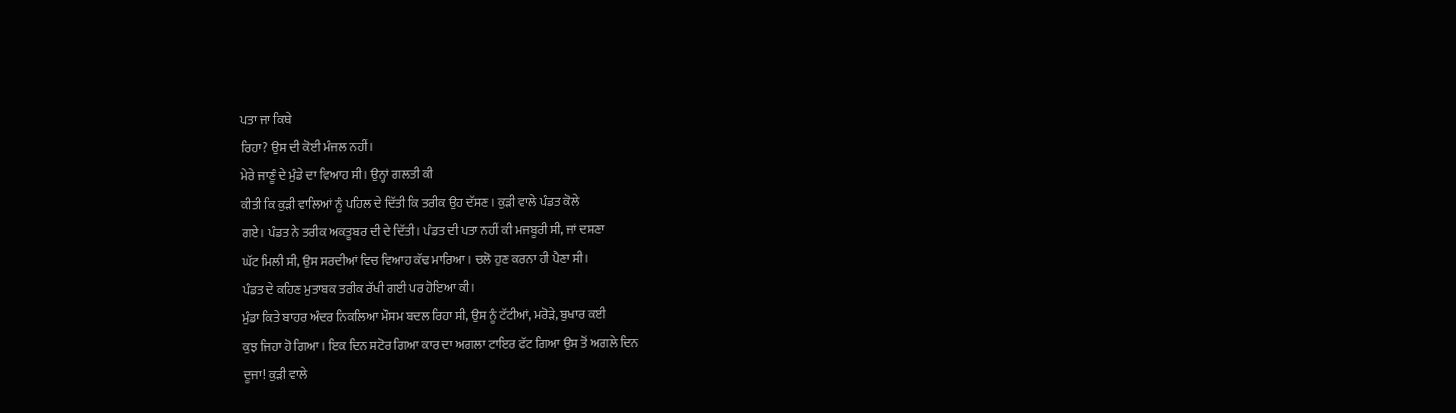ਪਤਾ ਜਾ ਕਿਥੇ
ਰਿਹਾ? ਉਸ ਦੀ ਕੋਈ ਮੰਜਲ ਨਹੀਂ।
ਮੇਰੇ ਜਾਣੂੰ ਦੇ ਮੁੰਡੇ ਦਾ ਵਿਆਹ ਸੀ। ਉਨ੍ਹਾਂ ਗਲਤੀ ਕੀ
ਕੀਤੀ ਕਿ ਕੁੜੀ ਵਾਲਿਆਂ ਨੂੰ ਪਹਿਲ ਦੇ ਦਿੱਤੀ ਕਿ ਤਰੀਕ ਉਹ ਦੱਸਣ। ਕੁੜੀ ਵਾਲੇ ਪੰਡਤ ਕੋਲੇ
ਗਏ। ਪੰਡਤ ਨੇ ਤਰੀਕ ਅਕਤੂਬਰ ਦੀ ਦੇ ਦਿੱਤੀ। ਪੰਡਤ ਦੀ ਪਤਾ ਨਹੀਂ ਕੀ ਮਜਬੂਰੀ ਸੀ, ਜਾਂ ਦਸ਼ਣਾ
ਘੱਟ ਮਿਲੀ ਸੀ, ਉਸ ਸਰਦੀਆਂ ਵਿਚ ਵਿਆਹ ਕੱਢ ਮਾਰਿਆ। ਚਲੋ ਹੁਣ ਕਰਨਾ ਹੀ ਪੈਣਾ ਸੀ।
ਪੰਡਤ ਦੇ ਕਹਿਣ ਮੁਤਾਬਕ ਤਰੀਕ ਰੱਖੀ ਗਈ ਪਰ ਹੋਇਆ ਕੀ।
ਮੁੰਡਾ ਕਿਤੇ ਬਾਹਰ ਅੰਦਰ ਨਿਕਲਿਆ ਮੌਸਮ ਬਦਲ ਰਿਹਾ ਸੀ, ਉਸ ਨੂੰ ਟੱਟੀਆਂ, ਮਰੋੜੇ, ਬੁਖਾਰ ਕਈ
ਕੁਝ ਜਿਹਾ ਹੋ ਗਿਆ। ਇਕ ਦਿਨ ਸਟੋਰ ਗਿਆ ਕਾਰ ਦਾ ਅਗਲਾ ਟਾਇਰ ਫੱਟ ਗਿਆ ਉਸ ਤੋਂ ਅਗਲੇ ਦਿਨ
ਦੂਜਾ! ਕੁੜੀ ਵਾਲੇ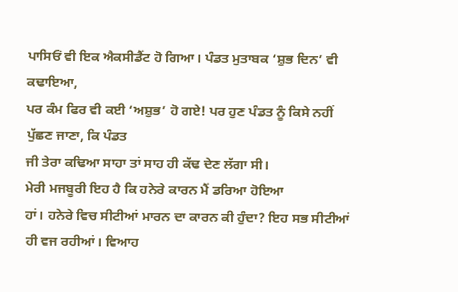ਪਾਸਿਓਂ ਵੀ ਇਕ ਐਕਸੀਡੈਂਟ ਹੋ ਗਿਆ। ਪੰਡਤ ਮੁਤਾਬਕ ‘ਸ਼ੁਭ ਦਿਨ’ ਵੀ ਕਢਾਇਆ,
ਪਰ ਕੰਮ ਫਿਰ ਵੀ ਕਈ ‘ਅਸ਼ੁਭ’ ਹੋ ਗਏ! ਪਰ ਹੁਣ ਪੰਡਤ ਨੂੰ ਕਿਸੇ ਨਹੀਂ ਪੁੱਛਣ ਜਾਣਾ, ਕਿ ਪੰਡਤ
ਜੀ ਤੇਰਾ ਕਢਿਆ ਸਾਹਾ ਤਾਂ ਸਾਹ ਹੀ ਕੱਢ ਦੇਣ ਲੱਗਾ ਸੀ।
ਮੇਰੀ ਮਜਬੂਰੀ ਇਹ ਹੈ ਕਿ ਹਨੇਰੇ ਕਾਰਨ ਮੈਂ ਡਰਿਆ ਹੋਇਆ
ਹਾਂ। ਹਨੇਰੇ ਵਿਚ ਸੀਟੀਆਂ ਮਾਰਨ ਦਾ ਕਾਰਨ ਕੀ ਹੁੰਦਾ? ਇਹ ਸਭ ਸੀਟੀਆਂ ਹੀ ਵਜ ਰਹੀਆਂ। ਵਿਆਹ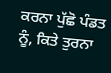ਕਰਨਾ ਪੁੱਛੋ ਪੰਡਤ ਨੂੰ, ਕਿਤੇ ਤੁਰਨਾ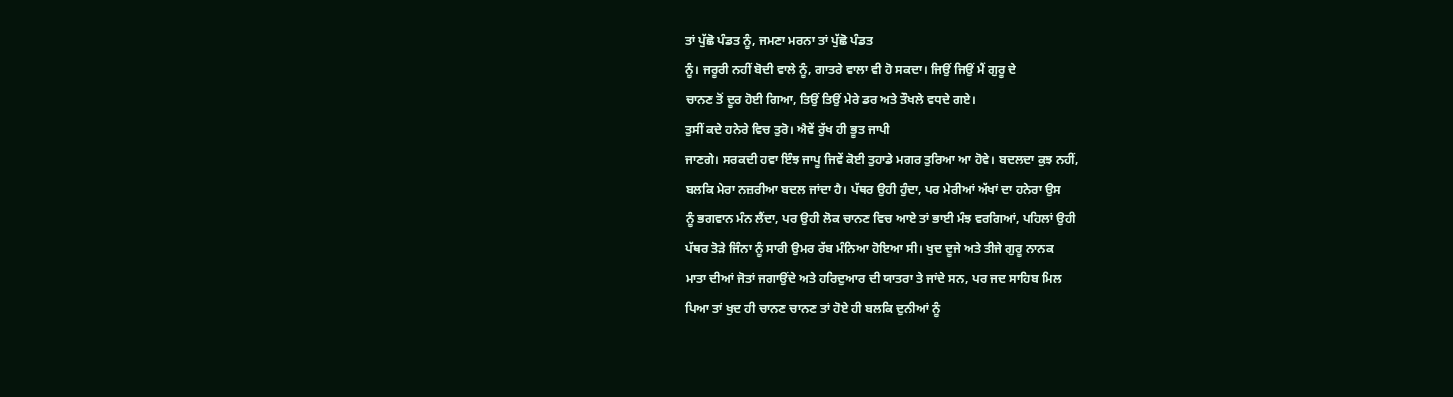ਤਾਂ ਪੁੱਛੋ ਪੰਡਤ ਨੂੰ, ਜਮਣਾ ਮਰਨਾ ਤਾਂ ਪੁੱਛੋ ਪੰਡਤ
ਨੂੰ। ਜਰੂਰੀ ਨਹੀਂ ਬੋਦੀ ਵਾਲੇ ਨੂੰ, ਗਾਤਰੇ ਵਾਲਾ ਵੀ ਹੋ ਸਕਦਾ। ਜਿਉਂ ਜਿਉਂ ਮੈਂ ਗੁਰੂ ਦੇ
ਚਾਨਣ ਤੋਂ ਦੂਰ ਹੋਈ ਗਿਆ, ਤਿਉਂ ਤਿਉਂ ਮੇਰੇ ਡਰ ਅਤੇ ਤੌਖਲੇ ਵਧਦੇ ਗਏ।
ਤੁਸੀਂ ਕਦੇ ਹਨੇਰੇ ਵਿਚ ਤੁਰੋ। ਐਵੇਂ ਰੁੱਖ ਹੀ ਭੂਤ ਜਾਪੀ
ਜਾਣਗੇ। ਸਰਕਦੀ ਹਵਾ ਇੰਝ ਜਾਪੂ ਜਿਵੇਂ ਕੋਈ ਤੁਹਾਡੇ ਮਗਰ ਤੁਰਿਆ ਆ ਹੋਵੇ। ਬਦਲਦਾ ਕੁਝ ਨਹੀਂ,
ਬਲਕਿ ਮੇਰਾ ਨਜ਼ਰੀਆ ਬਦਲ ਜਾਂਦਾ ਹੈ। ਪੱਥਰ ਉਹੀ ਹੁੰਦਾ, ਪਰ ਮੇਰੀਆਂ ਅੱਖਾਂ ਦਾ ਹਨੇਰਾ ਉਸ
ਨੂੰ ਭਗਵਾਨ ਮੰਨ ਲੈਂਦਾ, ਪਰ ਉਹੀ ਲੋਕ ਚਾਨਣ ਵਿਚ ਆਏ ਤਾਂ ਭਾਈ ਮੰਝ ਵਰਗਿਆਂ, ਪਹਿਲਾਂ ਉਹੀ
ਪੱਥਰ ਤੋੜੇ ਜਿੰਨਾ ਨੂੰ ਸਾਰੀ ਉਮਰ ਰੱਬ ਮੰਨਿਆ ਹੋਇਆ ਸੀ। ਖੁਦ ਦੂਜੇ ਅਤੇ ਤੀਜੇ ਗੁਰੂ ਨਾਨਕ
ਮਾਤਾ ਦੀਆਂ ਜੋਤਾਂ ਜਗਾਉਂਦੇ ਅਤੇ ਹਰਿਦੁਆਰ ਦੀ ਯਾਤਰਾ ਤੇ ਜਾਂਦੇ ਸਨ, ਪਰ ਜਦ ਸਾਹਿਬ ਮਿਲ
ਪਿਆ ਤਾਂ ਖੁਦ ਹੀ ਚਾਨਣ ਚਾਨਣ ਤਾਂ ਹੋਏ ਹੀ ਬਲਕਿ ਦੁਨੀਆਂ ਨੂੰ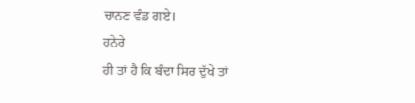ਚਾਨਣ ਵੰਡ ਗਏ।
ਹਨੇਰੇ
ਹੀ ਤਾਂ ਹੈ ਕਿ ਬੰਦਾ ਸਿਰ ਦੁੱਖੇ ਤਾਂ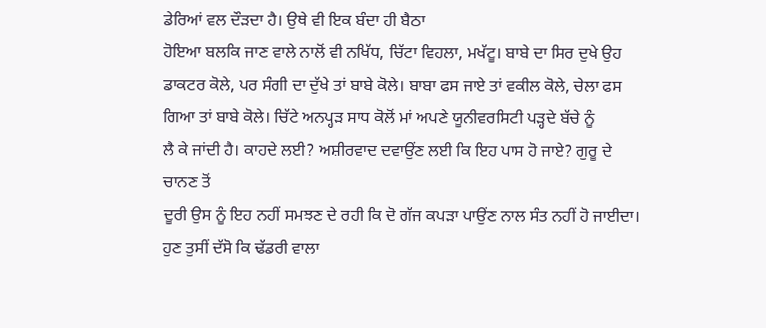ਡੇਰਿਆਂ ਵਲ ਦੌੜਦਾ ਹੈ। ਉਥੇ ਵੀ ਇਕ ਬੰਦਾ ਹੀ ਬੈਠਾ
ਹੋਇਆ ਬਲਕਿ ਜਾਣ ਵਾਲੇ ਨਾਲੋਂ ਵੀ ਨਖਿੱਧ, ਚਿੱਟਾ ਵਿਹਲਾ, ਮਖੱਟੂ। ਬਾਬੇ ਦਾ ਸਿਰ ਦੁਖੇ ਉਹ
ਡਾਕਟਰ ਕੋਲੇ, ਪਰ ਸੰਗੀ ਦਾ ਦੁੱਖੇ ਤਾਂ ਬਾਬੇ ਕੋਲੇ। ਬਾਬਾ ਫਸ ਜਾਏ ਤਾਂ ਵਕੀਲ ਕੋਲੇ, ਚੇਲਾ ਫਸ
ਗਿਆ ਤਾਂ ਬਾਬੇ ਕੋਲੇ। ਚਿੱਟੇ ਅਨਪ੍ਹੜ ਸਾਧ ਕੋਲੋਂ ਮਾਂ ਅਪਣੇ ਯੂਨੀਵਰਸਿਟੀ ਪੜ੍ਹਦੇ ਬੱਚੇ ਨੂੰ
ਲੈ ਕੇ ਜਾਂਦੀ ਹੈ। ਕਾਹਦੇ ਲਈ? ਅਸ਼ੀਰਵਾਦ ਦਵਾਉਂਣ ਲਈ ਕਿ ਇਹ ਪਾਸ ਹੋ ਜਾਏ? ਗੁਰੂ ਦੇ ਚਾਨਣ ਤੋਂ
ਦੂਰੀ ਉਸ ਨੂੰ ਇਹ ਨਹੀਂ ਸਮਝਣ ਦੇ ਰਹੀ ਕਿ ਦੋ ਗੱਜ ਕਪੜਾ ਪਾਉਂਣ ਨਾਲ ਸੰਤ ਨਹੀਂ ਹੋ ਜਾਈਦਾ।
ਹੁਣ ਤੁਸੀਂ ਦੱਸੋ ਕਿ ਢੱਡਰੀ ਵਾਲਾ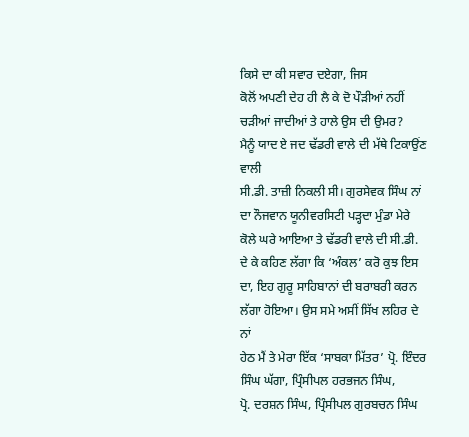ਕਿਸੇ ਦਾ ਕੀ ਸਵਾਰ ਦਏਗਾ, ਜਿਸ
ਕੋਲੋਂ ਅਪਣੀ ਦੇਹ ਹੀ ਲੈ ਕੇ ਦੋ ਪੌੜੀਆਂ ਨਹੀਂ ਚੜੀਆਂ ਜਾਦੀਆਂ ਤੇ ਹਾਲੇ ਉਸ ਦੀ ਉਮਰ?
ਮੈਨੂੰ ਯਾਦ ਏ ਜਦ ਢੱਡਰੀ ਵਾਲੇ ਦੀ ਮੱਥੇ ਟਿਕਾਉਂਣ ਵਾਲੀ
ਸੀ.ਡੀ. ਤਾਜ਼ੀ ਨਿਕਲੀ ਸੀ। ਗੁਰਸੇਵਕ ਸਿੰਘ ਨਾਂ ਦਾ ਨੌਜਵਾਨ ਯੂਨੀਵਰਸਿਟੀ ਪੜ੍ਹਦਾ ਮੁੰਡਾ ਮੇਰੇ
ਕੋਲੇ ਘਰੇ ਆਇਆ ਤੇ ਢੱਡਰੀ ਵਾਲੇ ਦੀ ਸੀ.ਡੀ. ਦੇ ਕੇ ਕਹਿਣ ਲੱਗਾ ਕਿ ‘ਅੰਕਲ’ ਕਰੋ ਕੁਝ ਇਸ
ਦਾ, ਇਹ ਗੁਰੂ ਸਾਹਿਬਾਨਾਂ ਦੀ ਬਰਾਬਰੀ ਕਰਨ ਲੱਗਾ ਹੋਇਆ। ਉਸ ਸਮੇ ਅਸੀਂ ਸਿੱਖ ਲਹਿਰ ਦੇ ਨਾਂ
ਹੇਠ ਮੈਂ ਤੇ ਮੇਰਾ ਇੱਕ ‘ਸਾਬਕਾ ਮਿੱਤਰ’ ਪ੍ਰੋ. ਇੰਦਰ ਸਿੰਘ ਘੱਗਾ, ਪ੍ਰਿੰਸੀਪਲ ਹਰਭਜਨ ਸਿੰਘ,
ਪ੍ਰੋ. ਦਰਸ਼ਨ ਸਿੰਘ, ਪ੍ਰਿੰਸੀਪਲ ਗੁਰਬਚਨ ਸਿੰਘ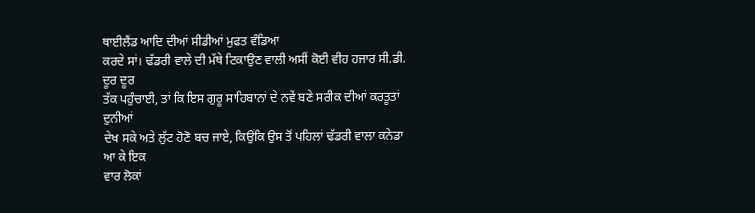ਥਾਈਲੈਂਡ ਆਦਿ ਦੀਆਂ ਸੀਡੀਆਂ ਮੁਫਤ ਵੰਡਿਆ
ਕਰਦੇ ਸਾਂ। ਢੱਡਰੀ ਵਾਲੇ ਦੀ ਮੱਥੇ ਟਿਕਾਉਣ ਵਾਲੀ ਅਸੀਂ ਕੋਈ ਵੀਹ ਹਜਾਰ ਸੀ.ਡੀ. ਦੂਰ ਦੂਰ
ਤੱਕ ਪਹੁੰਚਾਈ, ਤਾਂ ਕਿ ਇਸ ਗੁਰੂ ਸਾਹਿਬਾਨਾਂ ਦੇ ਨਵੇਂ ਬਣੇ ਸਰੀਕ ਦੀਆਂ ਕਰਤੂਤਾਂ ਦੁਨੀਆਂ
ਦੇਖ ਸਕੇ ਅਤੇ ਲੁੱਟ ਹੋਣੋ ਬਚ ਜਾਏ, ਕਿਉਂਕਿ ਉਸ ਤੋਂ ਪਹਿਲਾਂ ਢੱਡਰੀ ਵਾਲਾ ਕਨੇਡਾ ਆ ਕੇ ਇਕ
ਵਾਰ ਲੋਕਾਂ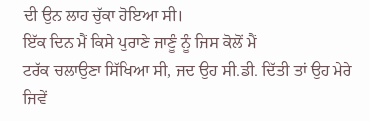ਦੀ ਉਨ ਲਾਹ ਚੁੱਕਾ ਹੋਇਆ ਸੀ।
ਇੱਕ ਦਿਨ ਮੈਂ ਕਿਸੇ ਪੁਰਾਣੇ ਜਾਣੂੰ ਨੂੰ ਜਿਸ ਕੋਲੋਂ ਮੈਂ
ਟਰੱਕ ਚਲਾਉਣਾ ਸਿੱਖਿਆ ਸੀ, ਜਦ ਉਹ ਸੀ.ਡੀ. ਦਿੱਤੀ ਤਾਂ ਉਹ ਮੇਰੇ ਜਿਵੇਂ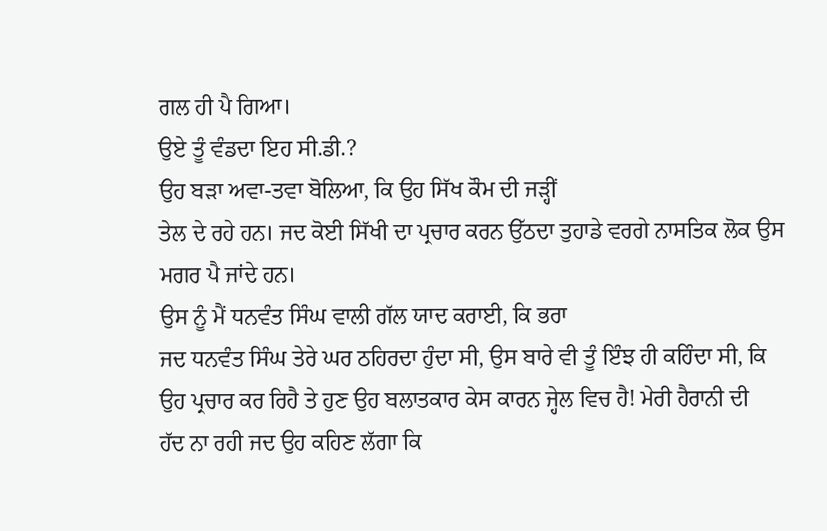ਗਲ ਹੀ ਪੈ ਗਿਆ।
ਉਏ ਤੂੰ ਵੰਡਦਾ ਇਹ ਸੀ.ਡੀ.?
ਉਹ ਬੜਾ ਅਵਾ-ਤਵਾ ਬੋਲਿਆ, ਕਿ ਉਹ ਸਿੱਖ ਕੌਮ ਦੀ ਜੜ੍ਹੀਂ
ਤੇਲ ਦੇ ਰਹੇ ਹਨ। ਜਦ ਕੋਈ ਸਿੱਖੀ ਦਾ ਪ੍ਰਚਾਰ ਕਰਨ ਉੱਠਦਾ ਤੁਹਾਡੇ ਵਰਗੇ ਨਾਸਤਿਕ ਲੋਕ ਉਸ
ਮਗਰ ਪੈ ਜਾਂਦੇ ਹਨ।
ਉਸ ਨੂੰ ਮੈਂ ਧਨਵੰਤ ਸਿੰਘ ਵਾਲੀ ਗੱਲ ਯਾਦ ਕਰਾਈ, ਕਿ ਭਰਾ
ਜਦ ਧਨਵੰਤ ਸਿੰਘ ਤੇਰੇ ਘਰ ਠਹਿਰਦਾ ਹੁੰਦਾ ਸੀ, ਉਸ ਬਾਰੇ ਵੀ ਤੂੰ ਇੰਝ ਹੀ ਕਹਿੰਦਾ ਸੀ, ਕਿ
ਉਹ ਪ੍ਰਚਾਰ ਕਰ ਰਿਹੈ ਤੇ ਹੁਣ ਉਹ ਬਲਾਤਕਾਰ ਕੇਸ ਕਾਰਨ ਜ੍ਹੇਲ ਵਿਚ ਹੈ! ਮੇਰੀ ਹੈਰਾਨੀ ਦੀ
ਹੱਦ ਨਾ ਰਹੀ ਜਦ ਉਹ ਕਹਿਣ ਲੱਗਾ ਕਿ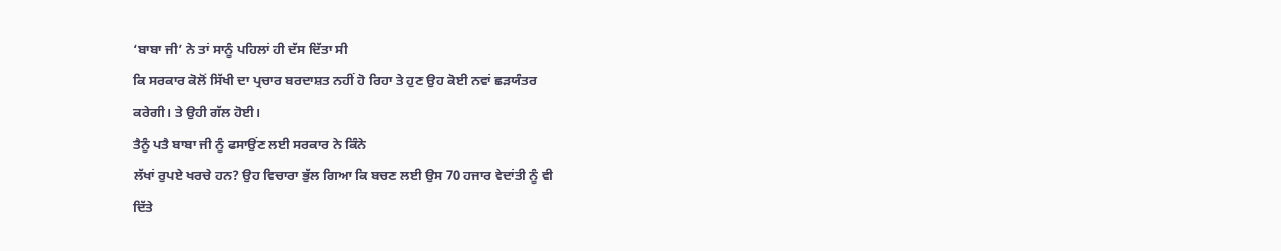‘ਬਾਬਾ ਜੀ’ ਨੇ ਤਾਂ ਸਾਨੂੰ ਪਹਿਲਾਂ ਹੀ ਦੱਸ ਦਿੱਤਾ ਸੀ
ਕਿ ਸਰਕਾਰ ਕੋਲੋਂ ਸਿੱਖੀ ਦਾ ਪ੍ਰਚਾਰ ਬਰਦਾਸ਼ਤ ਨਹੀਂ ਹੋ ਰਿਹਾ ਤੇ ਹੁਣ ਉਹ ਕੋਈ ਨਵਾਂ ਛੜਯੰਤਰ
ਕਰੇਗੀ। ਤੇ ਉਹੀ ਗੱਲ ਹੋਈ।
ਤੈਨੂੰ ਪਤੈ ਬਾਬਾ ਜੀ ਨੂੰ ਫਸਾਉਂਣ ਲਈ ਸਰਕਾਰ ਨੇ ਕਿੰਨੇ
ਲੱਖਾਂ ਰੁਪਏ ਖਰਚੇ ਹਨ? ਉਹ ਵਿਚਾਰਾ ਭੁੱਲ ਗਿਆ ਕਿ ਬਚਣ ਲਈ ਉਸ 70 ਹਜਾਰ ਵੇਦਾਂਤੀ ਨੂੰ ਵੀ
ਦਿੱਤੇ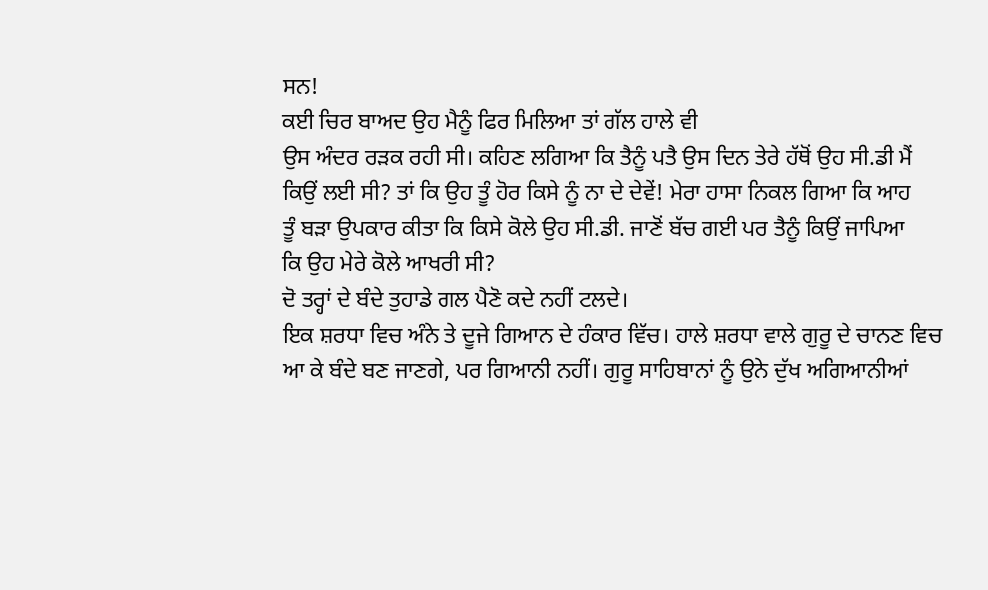ਸਨ!
ਕਈ ਚਿਰ ਬਾਅਦ ਉਹ ਮੈਨੂੰ ਫਿਰ ਮਿਲਿਆ ਤਾਂ ਗੱਲ ਹਾਲੇ ਵੀ
ਉਸ ਅੰਦਰ ਰੜਕ ਰਹੀ ਸੀ। ਕਹਿਣ ਲਗਿਆ ਕਿ ਤੈਨੂੰ ਪਤੈ ਉਸ ਦਿਨ ਤੇਰੇ ਹੱਥੋਂ ਉਹ ਸੀ.ਡੀ ਮੈਂ
ਕਿਉਂ ਲਈ ਸੀ? ਤਾਂ ਕਿ ਉਹ ਤੂੰ ਹੋਰ ਕਿਸੇ ਨੂੰ ਨਾ ਦੇ ਦੇਵੇਂ! ਮੇਰਾ ਹਾਸਾ ਨਿਕਲ ਗਿਆ ਕਿ ਆਹ
ਤੂੰ ਬੜਾ ਉਪਕਾਰ ਕੀਤਾ ਕਿ ਕਿਸੇ ਕੋਲੇ ਉਹ ਸੀ.ਡੀ. ਜਾਣੋਂ ਬੱਚ ਗਈ ਪਰ ਤੈਨੂੰ ਕਿਉਂ ਜਾਪਿਆ
ਕਿ ਉਹ ਮੇਰੇ ਕੋਲੇ ਆਖਰੀ ਸੀ?
ਦੋ ਤਰ੍ਹਾਂ ਦੇ ਬੰਦੇ ਤੁਹਾਡੇ ਗਲ ਪੈਣੋ ਕਦੇ ਨਹੀਂ ਟਲਦੇ।
ਇਕ ਸ਼ਰਧਾ ਵਿਚ ਅੰਨੇ ਤੇ ਦੂਜੇ ਗਿਆਨ ਦੇ ਹੰਕਾਰ ਵਿੱਚ। ਹਾਲੇ ਸ਼ਰਧਾ ਵਾਲੇ ਗੁਰੂ ਦੇ ਚਾਨਣ ਵਿਚ
ਆ ਕੇ ਬੰਦੇ ਬਣ ਜਾਣਗੇ, ਪਰ ਗਿਆਨੀ ਨਹੀਂ। ਗੁਰੂ ਸਾਹਿਬਾਨਾਂ ਨੂੰ ਉਨੇ ਦੁੱਖ ਅਗਿਆਨੀਆਂ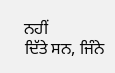ਨਹੀਂ
ਦਿੱਤੇ ਸਨ, ਜਿੰਨੇ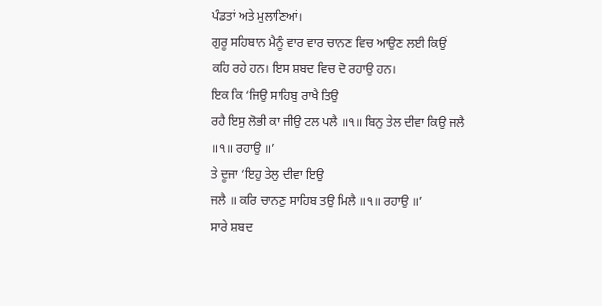ਪੰਡਤਾਂ ਅਤੇ ਮੁਲਾਣਿਆਂ।
ਗੁਰੂ ਸਹਿਬਾਨ ਮੈਨੂੰ ਵਾਰ ਵਾਰ ਚਾਨਣ ਵਿਚ ਆਉਣ ਲਈ ਕਿਉਂ
ਕਹਿ ਰਹੇ ਹਨ। ਇਸ ਸ਼ਬਦ ਵਿਚ ਦੋ ਰਹਾਉ ਹਨ।
ਇਕ ਕਿ ‘ਜਿਉ ਸਾਹਿਬੁ ਰਾਖੈ ਤਿਉ
ਰਹੈ ਇਸੁ ਲੋਭੀ ਕਾ ਜੀਉ ਟਲ ਪਲੈ ॥੧॥ ਬਿਨੁ ਤੇਲ ਦੀਵਾ ਕਿਉ ਜਲੈ
॥੧॥ ਰਹਾਉ ॥’
ਤੇ ਦੂਜਾ ‘ਇਹੁ ਤੇਲੁ ਦੀਵਾ ਇਉ
ਜਲੈ ॥ ਕਰਿ ਚਾਨਣੁ ਸਾਹਿਬ ਤਉ ਮਿਲੈ ॥੧॥ ਰਹਾਉ ॥’
ਸਾਰੇ ਸ਼ਬਦ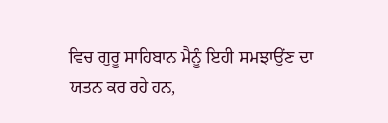ਵਿਚ ਗੁਰੂ ਸਾਹਿਬਾਨ ਮੈਨੂੰ ਇਹੀ ਸਮਝਾਉਂਣ ਦਾ
ਯਤਨ ਕਰ ਰਹੇ ਹਨ,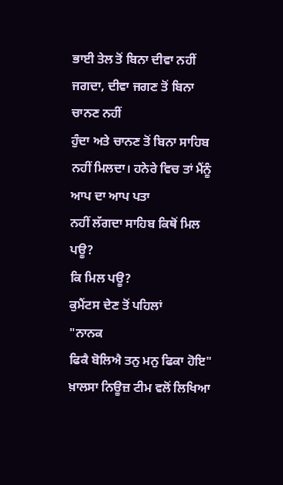ਭਾਈ ਤੇਲ ਤੋਂ ਬਿਨਾ ਦੀਵਾ ਨਹੀਂ ਜਗਦਾ, ਦੀਵਾ ਜਗਣ ਤੋਂ ਬਿਨਾ ਚਾਨਣ ਨਹੀਂ
ਹੁੰਦਾ ਅਤੇ ਚਾਨਣ ਤੋਂ ਬਿਨਾ ਸਾਹਿਬ ਨਹੀਂ ਮਿਲਦਾ। ਹਨੇਰੇ ਵਿਚ ਤਾਂ ਮੈਂਨੂੰ ਆਪ ਦਾ ਆਪ ਪਤਾ
ਨਹੀਂ ਲੱਗਦਾ ਸਾਹਿਬ ਕਿਥੋਂ ਮਿਲ ਪਊ?
ਕਿ ਮਿਲ ਪਊ?
ਕੁਮੈਂਟਸ ਦੇਣ ਤੋਂ ਪਹਿਲਾਂ
"ਨਾਨਕ
ਫਿਕੈ ਬੋਲਿਐ ਤਨੁ ਮਨੁ ਫਿਕਾ ਹੋਇ"
ਖ਼ਾਲਸਾ ਨਿਊਜ਼ ਟੀਮ ਵਲੋਂ ਲਿਖਿਆ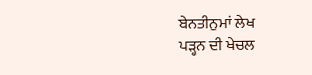ਬੇਨਤੀਨੁਮਾਂ ਲੇਖ
ਪੜ੍ਹਨ ਦੀ ਖੇਚਲ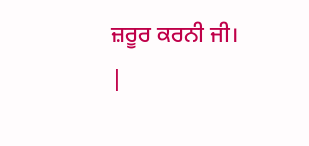ਜ਼ਰੂਰ ਕਰਨੀ ਜੀ।
|